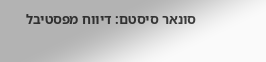סונאר סיסטם: דיווח מפסטיבל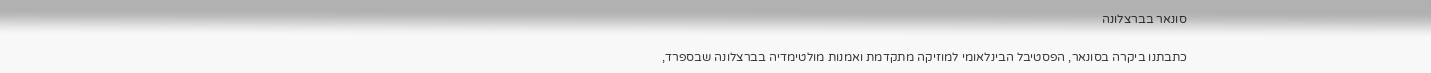סונאר בברצלונה

כתבתנו ביקרה בסונאר, הפסטיבל הבינלאומי למוזיקה מתקדמת ואמנות מולטימדיה בברצלונה שבספרד,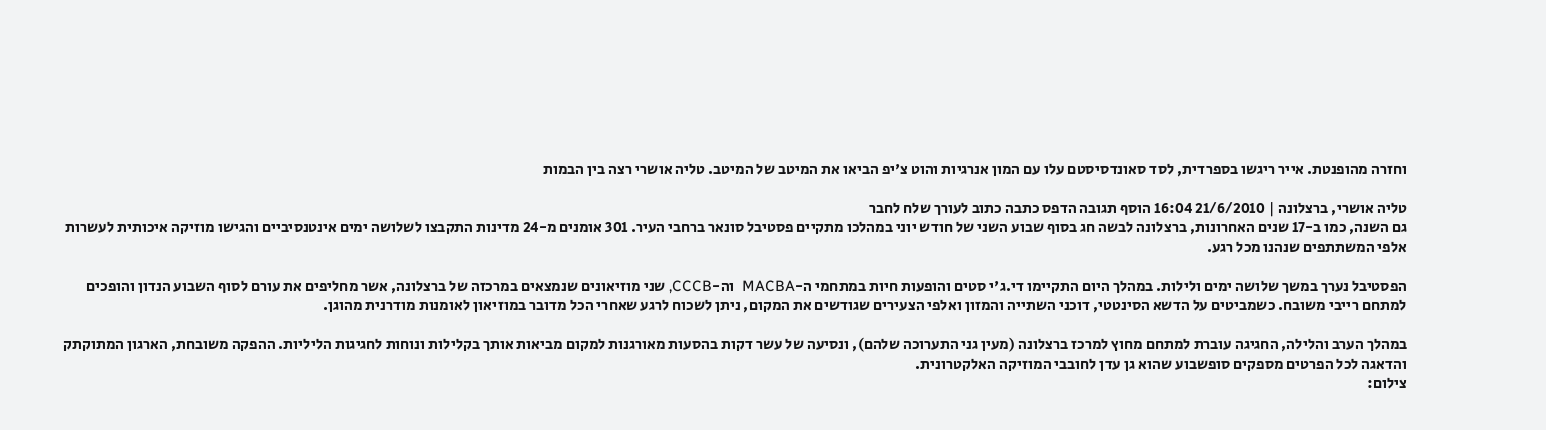וחזרה מהופנטת. אייר ריגשו בספרדית, לסד סאונדסיסטם עלו עם המון אנרגיות והוט צ'יפ הביאו את המיטב של המיטב. טליה אושרי רצה בין הבמות

טליה אושרי, ברצלונה | 21/6/2010 16:04 הוסף תגובה הדפס כתבה כתוב לעורך שלח לחבר
גם השנה, כמו ב-17 שנים האחרונות, ברצלונה לבשה חג בסוף שבוע השני של חודש יוני במהלכו מתקיים פסטיבל סונאר ברחבי העיר. 301 אומנים מ-24 מדינות התקבצו לשלושה ימים אינטנסיביים והגישו מוזיקה איכותית לעשרות אלפי המשתתפים שנהנו מכל רגע.

הפסטיבל נערך במשך שלושה ימים ולילות. במהלך היום התקיימו די.ג'י סטים והופעות חיות במתחמי ה-MACBA  וה-CCCB, שני מוזיאונים שנמצאים במרכזה של ברצלונה, אשר מחליפים את עורם לסוף השבוע הנדון והופכים למתחם רייבי משובח. כשמביטים על הדשא הסינטטי, דוכני השתייה והמזון ואלפי הצעירים שגודשים את המקום, ניתן לשכוח לרגע שאחרי הכל מדובר במוזיאון לאומנות מודרנית מהוגן.

במהלך הערב והלילה, החגיגה עוברת למתחם מחוץ למרכז ברצלונה (מעין גני התערוכה שלהם), ונסיעה של עשר דקות בהסעות מאורגנות למקום מביאות אותך בקלילות ונוחות לחגיגות הליליות. ההפקה משובחת, הארגון המתוקתק והדאגה לכל הפרטים מספקים סופשבוע שהוא גן עדן לחובבי המוזיקה האלקטרונית.
צילום: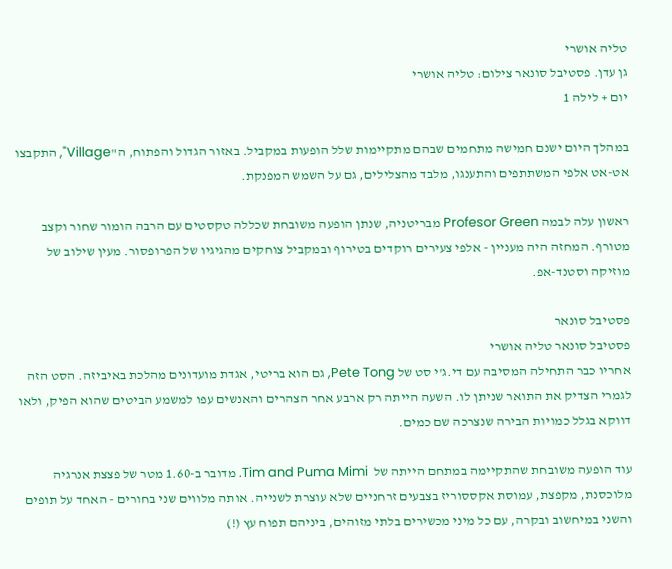טליה אושרי
גן עדן. פסטיבל סונאר צילום: טליה אושרי
יום + לילה 1

במהלך היום ישנם חמישה מתחמים שבהם מתקיימות שלל הופעות במקביל. באזור הגדול והפתוח, ה"Village", התקבצו אט-אט אלפי המשתתפים והתענגו, מלבד מהצלילים, גם על השמש המפנקת.

ראשון עלה לבמה Profesor Green מבריטניה, שנתן הופעה משובחת שכללה טקסטים עם הרבה הומור שחור וקצב מטורף. המחזה היה מעניין - אלפי צעירים רוקדים בטירוף ובמקביל צוחקים מהגיגיו של הפרופסור. מעין שילוב של מוזיקה וסטנד-אפ.

פסטיבל סונאר
פסטיבל סונאר טליה אושרי
אחריו כבר התחילה המסיבה עם די.ג'י סט של Pete Tong, גם הוא בריטי, אגדת מועדונים מהלכת באיביזה. הסט הזה לגמרי הצדיק את התואר שניתן לו. השעה הייתה רק ארבע אחר הצהרים והאנשים עפו למשמע הביטים שהוא הפיק, ולאו דווקא בגלל כמויות הבירה שנצרכה שם כמים.

עוד הופעה משובחת שהתקיימה במתחם הייתה של  Tim and Puma Mimi. מדובר ב-1.60 מטר של פצצת אנרגיה מלוכסנת, מקפצת, עמוסת אקססוריז בצבעים זרחניים שלא עוצרת לשנייה. אותה מלווים שני בחורים - האחד על תופים והשני במיחשוב ובקרה, עם כל מיני מכשירים בלתי מזוהים, ביניהם תפוח עץ (!)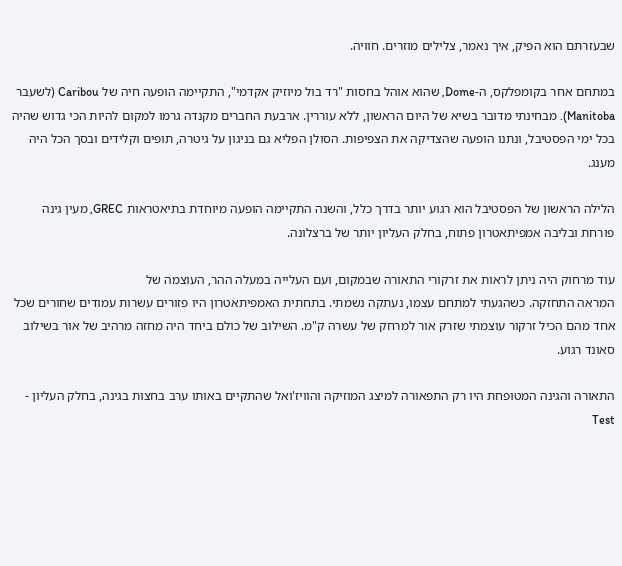שבעזרתם הוא הפיק, איך נאמר, צלילים מוזרים. חוויה.

במתחם אחר בקומפלקס, ה-Dome, שהוא אוהל בחסות "רד בול מיוזיק אקדמי", התקיימה הופעה חיה של Caribou (לשעבר Manitoba). מבחינתי מדובר בשיא של היום הראשון, ללא עוררין. ארבעת החברים מקנדה גרמו למקום להיות הכי גדוש שהיה בכל ימי הפסטיבל, ונתנו הופעה שהצדיקה את הצפיפות. הסולן הפליא גם בניגון על גיטרה, תופים וקלידים ובסך הכל היה מענג.

הלילה הראשון של הפסטיבל הוא רגוע יותר בדרך כלל, והשנה התקיימה הופעה מיוחדת בתיאטראות GREC, מעין גינה פורחת ובליבה אמפיתאטרון פתוח, בחלק העליון יותר של ברצלונה.

עוד מרחוק היה ניתן לראות את זרקורי התאורה שבמקום, ועם העלייה במעלה ההר, העוצמה של
המראה התחזקה. כשהגעתי למתחם עצמו, נעתקה נשמתי. בתחתית האמפיתאטרון היו פזורים עשרות עמודים שחורים שכל אחד מהם הכיל זרקור עוצמתי שזרק אור למרחק של עשרה ק"מ. השילוב של כולם ביחד היה מחזה מרהיב של אור בשילוב סאונד רגוע.

התאורה והגינה המטופחת היו רק התפאורה למיצג המוזיקה והוויז'ואל שהתקיים באותו ערב בחצות בגינה, בחלק העליון - Test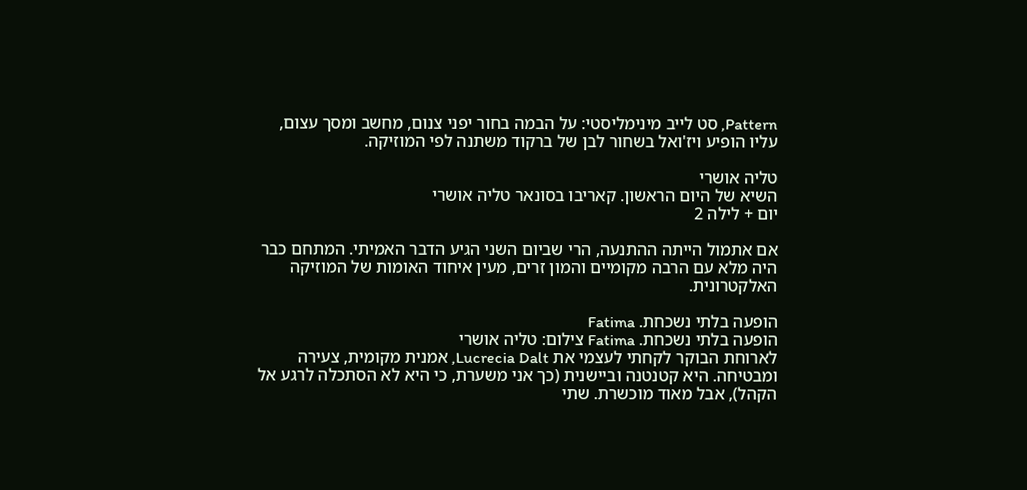Pattern, סט לייב מינימליסטי: על הבמה בחור יפני צנום, מחשב ומסך עצום, עליו הופיע ויז'ואל בשחור לבן של ברקוד משתנה לפי המוזיקה.

טליה אושרי
השיא של היום הראשון. קאריבו בסונאר טליה אושרי
יום + לילה 2

אם אתמול הייתה ההתנעה, הרי שביום השני הגיע הדבר האמיתי. המתחם כבר היה מלא עם הרבה מקומיים והמון זרים, מעין איחוד האומות של המוזיקה האלקטרונית.

הופעה בלתי נשכחת. Fatima
הופעה בלתי נשכחת. Fatima צילום: טליה אושרי
לארוחת הבוקר לקחתי לעצמי את Lucrecia Dalt, אמנית מקומית, צעירה ומבטיחה. היא קטנטנה וביישנית (כך אני משערת, כי היא לא הסתכלה לרגע אל הקהל), אבל מאוד מוכשרת. שתי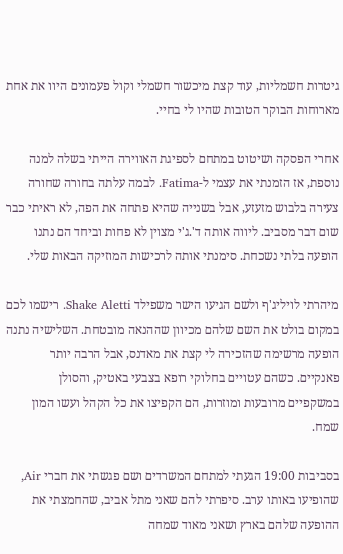גיטרות חשמליות, עוד קצת מיכשור חשמלי וקול פעמונים היוו את אחת מארוחות הבוקר הטובות שהיו לי בחיי.

אחרי הפסקה ושיטוט במתחם לספיגת האווירה הייתי בשלה למנה נוספת, אז הזמנתי את עצמי ל-Fatima. לבמה עלתה בחורה שחורה צעירה בלבוש מזעזע, אבל בשנייה שהיא פתחה את הפה, לא ראיתי כבר שום דבר מסביב. ליווה אותה ד'.ג'י מצוין לא פחות וביחד הם נתנו הופעה בלתי נשכחת. סימנתי אותה לרכישות המוזיקה הבאות שלי.

מיהרתי לויליג'ף ולשם הגיעו הישר משפילד Shake Aletti. רישמו לכם במקום בולט את השם שלהם מכיוון שההנאה מובטחת. השלישיה נתנה הופעה מרשימה שהזכירה לי קצת את מאדנס, אבל הרבה יותר פאנקיים. כשהם עטויים בחלוקי רופא בצבעי באטיק, והסולן במשקפיים מרובעות ומוזרות, הם הקפיצו את כל הקהל ועשו המון שמח.

בסביבות 19:00 הגעתי למתחם המשרדים ושם פגשתי את חברי Air, שהופיעו באותו ערב. סיפרתי להם שאני מתל אביב, שהחמצתי את ההופעה שלהם בארץ ושאני מאוד שמחה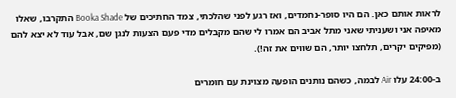לראות אותם כאן. הם היו סופר-נחמדים, ואז רגע לפני שהלכתי, צמד החתיכים של Booka Shade התקרבו, שאלו מאיפה אני ושעניתי שאני מתל אביב הם אמרו לי שהם מקבלים מדי פעם הצעות לנגן שם, אבל עוד לא יצא להם (מפיקים יקרים, תלחצו יותר, הם שווים את זה!).

ב-24:00 עלו Air לבמה, כשהם נותנים הופעה מצוינת עם חומרים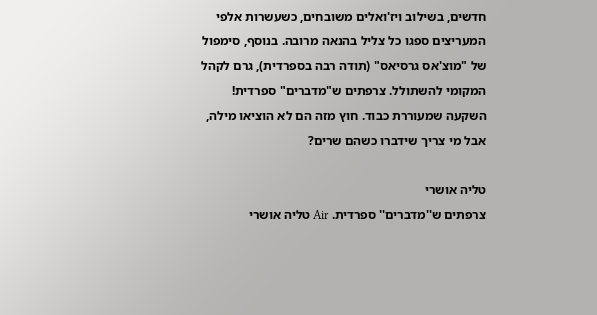חדשים, בשילוב ויז'ואלים משובחים, כשעשרות אלפי המעריצים ספגו כל צליל בהנאה מרובה. בנוסף, סימפול של "מוצ'אס גרסיאס" (תודה רבה בספרדית), גרם לקהל המקומי להשתולל. צרפתים ש"מדברים" ספרדית! השקעה שמעוררת כבוד. חוץ מזה הם לא הוציאו מילה, אבל מי צריך שידברו כשהם שרים?

טליה אושרי
צרפתים ש''מדברים'' ספרדית. Air טליה אושרי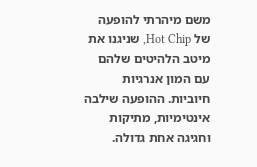משם מיהרתי להופעה של Hot Chip, שניגנו את מיטב הלהיטים שלהם עם המון אנרגיות חיוביות. ההופעה שילבה אינטימיות, מתיקות וחגיגה אחת גדולה.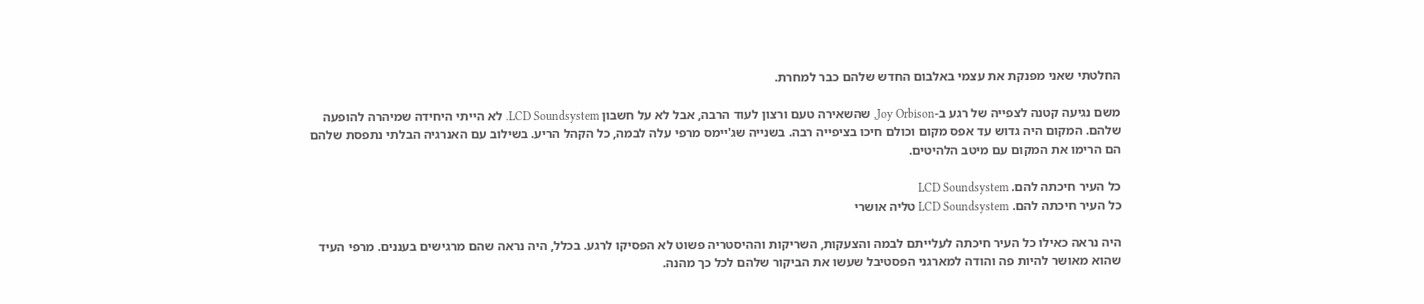החלטתי שאני מפנקת את עצמי באלבום החדש שלהם כבר למחרת.

משם נגיעה קטנה לצפייה של רגע ב-Joy Orbison, שהשאירה טעם ורצון לעוד הרבה, אבל לא על חשבון LCD Soundsystem. לא הייתי היחידה שמיהרה להופעה שלהם. המקום היה גדוש עד אפס מקום וכולם חיכו בציפייה רבה. בשנייה שג'יימס מרפי עלה לבמה, כל הקהל הריע. בשילוב עם האנרגיה הבלתי נתפסת שלהם הם הרימו את המקום עם מיטב הלהיטים.

כל העיר חיכתה להם. LCD Soundsystem
כל העיר חיכתה להם. LCD Soundsystem טליה אושרי

היה נראה כאילו כל העיר חיכתה לעלייתם לבמה והצעקות, השריקות וההיסטריה פשוט לא הפסיקו לרגע. בכלל, היה נראה שהם מרגישים בעננים. מרפי העיד שהוא מאושר להיות פה והודה למארגני הפסטיבל שעשו את הביקור שלהם לכל כך מהנה.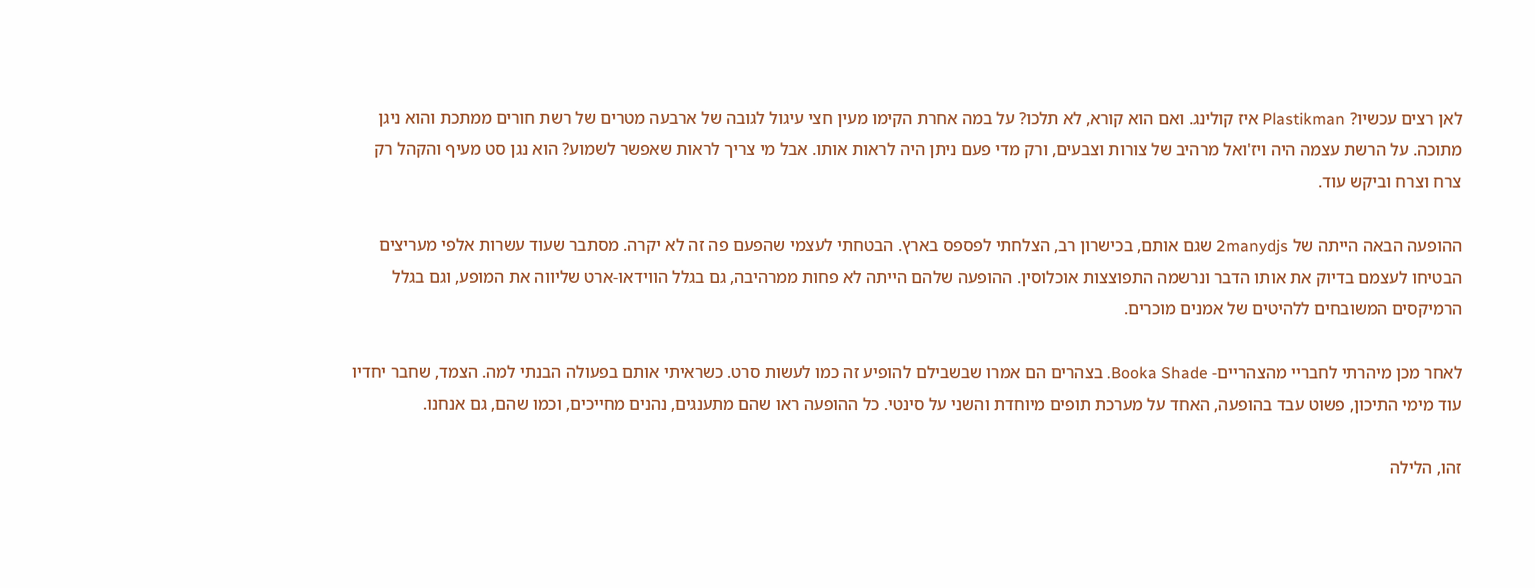לאן רצים עכשיו? Plastikman איז קולינג. ואם הוא קורא, לא תלכו? על במה אחרת הקימו מעין חצי עיגול לגובה של ארבעה מטרים של רשת חורים ממתכת והוא ניגן מתוכה. על הרשת עצמה היה ויז'ואל מרהיב של צורות וצבעים, ורק מדי פעם ניתן היה לראות אותו. אבל מי צריך לראות שאפשר לשמוע? הוא נגן סט מעיף והקהל רק צרח וצרח וביקש עוד.

ההופעה הבאה הייתה של 2manydjs שגם אותם, בכישרון רב, הצלחתי לפספס בארץ. הבטחתי לעצמי שהפעם פה זה לא יקרה. מסתבר שעוד עשרות אלפי מעריצים הבטיחו לעצמם בדיוק את אותו הדבר ונרשמה התפוצצות אוכלוסין. ההופעה שלהם הייתה לא פחות ממרהיבה, גם בגלל הווידאו-ארט שליווה את המופע, וגם בגלל הרמיקסים המשובחים ללהיטים של אמנים מוכרים.

לאחר מכן מיהרתי לחבריי מהצהריים- Booka Shade. בצהרים הם אמרו שבשבילם להופיע זה כמו לעשות סרט. כשראיתי אותם בפעולה הבנתי למה. הצמד, שחבר יחדיו עוד מימי התיכון, פשוט עבד בהופעה, האחד על מערכת תופים מיוחדת והשני על סינטי. כל ההופעה ראו שהם מתענגים, נהנים מחייכים, וכמו שהם, גם אנחנו.

זהו, הלילה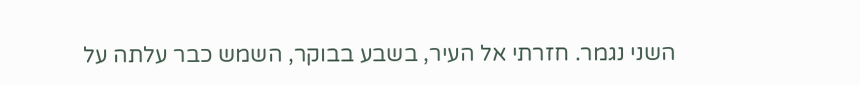השני נגמר. חזרתי אל העיר, בשבע בבוקר, השמש כבר עלתה על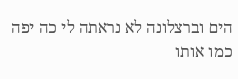הים וברצלונה לא נראתה לי כה יפה כמו אותו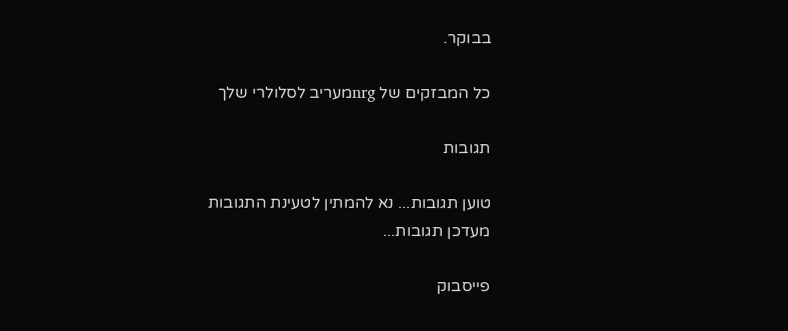בבוקר.

כל המבזקים של nrgמעריב לסלולרי שלך

תגובות

טוען תגובות... נא להמתין לטעינת התגובות
מעדכן תגובות...

פייסבוק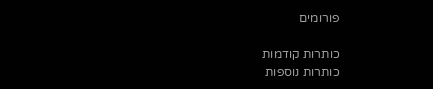פורומים

כותרות קודמות
כותרות נוספות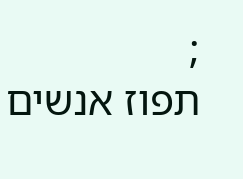;
תפוז אנשים